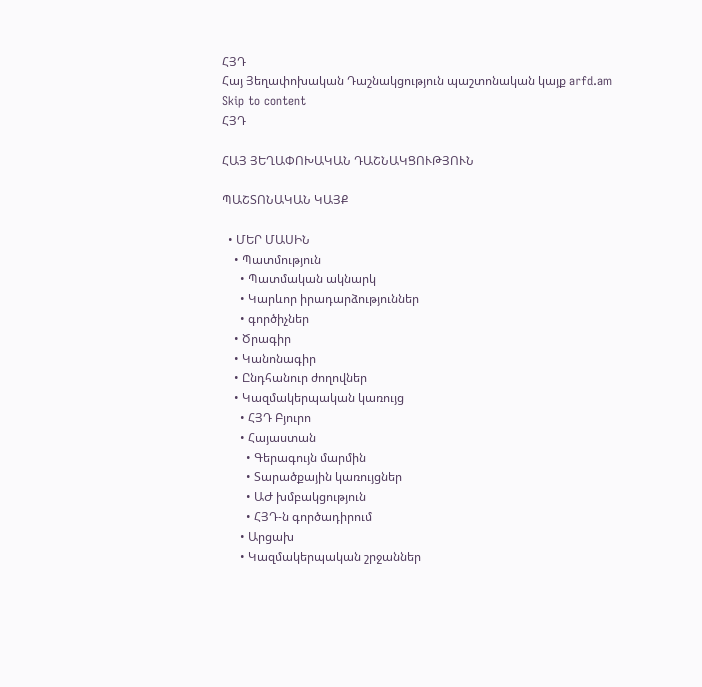ՀՅԴ
Հայ Յեղափոխական Դաշնակցություն պաշտոնական կայք arfd.am
Skip to content
ՀՅԴ

ՀԱՅ ՅԵՂԱՓՈԽԱԿԱՆ ԴԱՇՆԱԿՑՈՒԹՅՈՒՆ

ՊԱՇՏՈՆԱԿԱՆ ԿԱՅՔ

  • ՄԵՐ ՄԱՍԻՆ
    • Պատմություն
      • Պատմական ակնարկ
      • Կարևոր իրադարձություններ
      • գործիչներ
    • Ծրագիր
    • Կանոնագիր
    • Ընդհանուր ժողովներ
    • Կազմակերպական կառույց
      • ՀՅԴ Բյուրո
      • Հայաստան
        • Գերագույն մարմին
        • Տարածքային կառույցներ
        • ԱԺ խմբակցություն
        • ՀՅԴ-ն գործադիրում
      • Արցախ
      • Կազմակերպական շրջաններ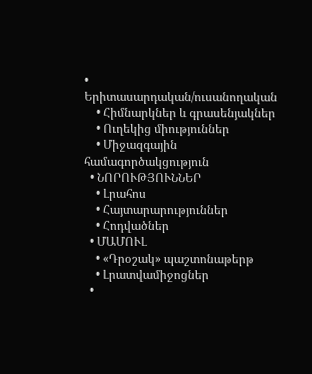• Երիտասարդական/ուսանողական
    • Հիմնարկներ և գրասենյակներ
    • Ուղեկից միություններ
    • Միջազգային համագործակցություն
  • ՆՈՐՈՒԹՅՈՒՆՆԵՐ
    • Լրահոս
    • Հայտարարություններ
    • Հոդվածներ
  • ՄԱՄՈՒԼ
    • «Դրօշակ» պաշտոնաթերթ
    • Լրատվամիջոցներ
  •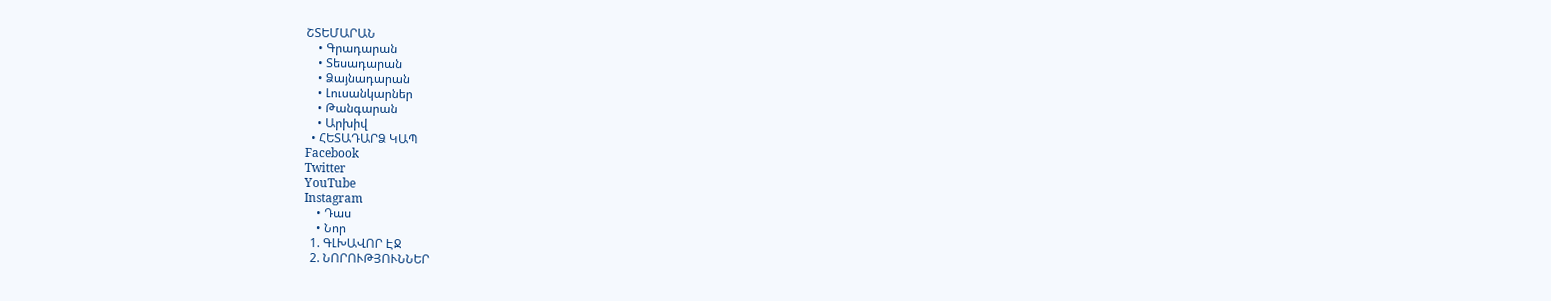ՇՏԵՄԱՐԱՆ
    • Գրադարան
    • Տեսադարան
    • Ձայնադարան
    • Լուսանկարներ
    • Թանգարան
    • Արխիվ
  • ՀԵՏԱԴԱՐՁ ԿԱՊ
Facebook
Twitter
YouTube
Instagram
    • Դաս
    • Նոր
  1. ԳԼԽԱՎՈՐ ԷՋ
  2. ՆՈՐՈՒԹՅՈՒՆՆԵՐ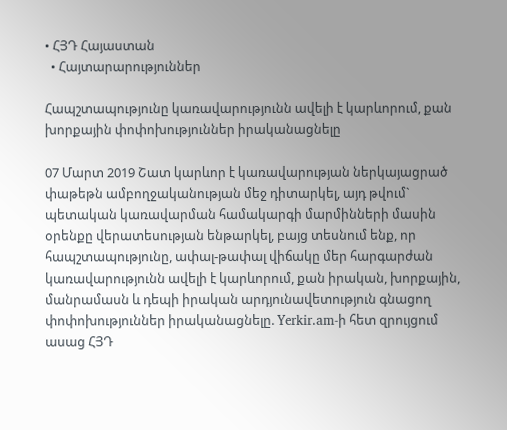• ՀՅԴ Հայաստան
  • Հայտարարություններ

Հապշտապությունը կառավարությունն ավելի է կարևորում, քան խորքային փոփոխություններ իրականացնելը

07 Մարտ 2019 Շատ կարևոր է կառավարության ներկայացրած փաթեթն ամբողջականության մեջ դիտարկել, այդ թվում` պետական կառավարման համակարգի մարմինների մասին օրենքը վերատեսության ենթարկել, բայց տեսնում ենք, որ հապշտապությունը, ափալ-թափալ վիճակը մեր հարգարժան կառավարությունն ավելի է կարևորում, քան իրական, խորքային, մանրամասն և դեպի իրական արդյունավետություն գնացող փոփոխություններ իրականացնելը. Yerkir.am-ի հետ զրույցում ասաց ՀՅԴ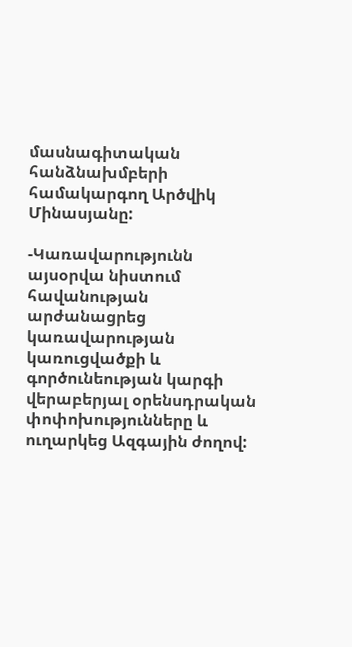մասնագիտական հանձնախմբերի համակարգող Արծվիկ Մինասյանը:

-Կառավարությունն այսօրվա նիստում հավանության արժանացրեց կառավարության կառուցվածքի և գործունեության կարգի վերաբերյալ օրենսդրական փոփոխությունները և ուղարկեց Ազգային ժողով: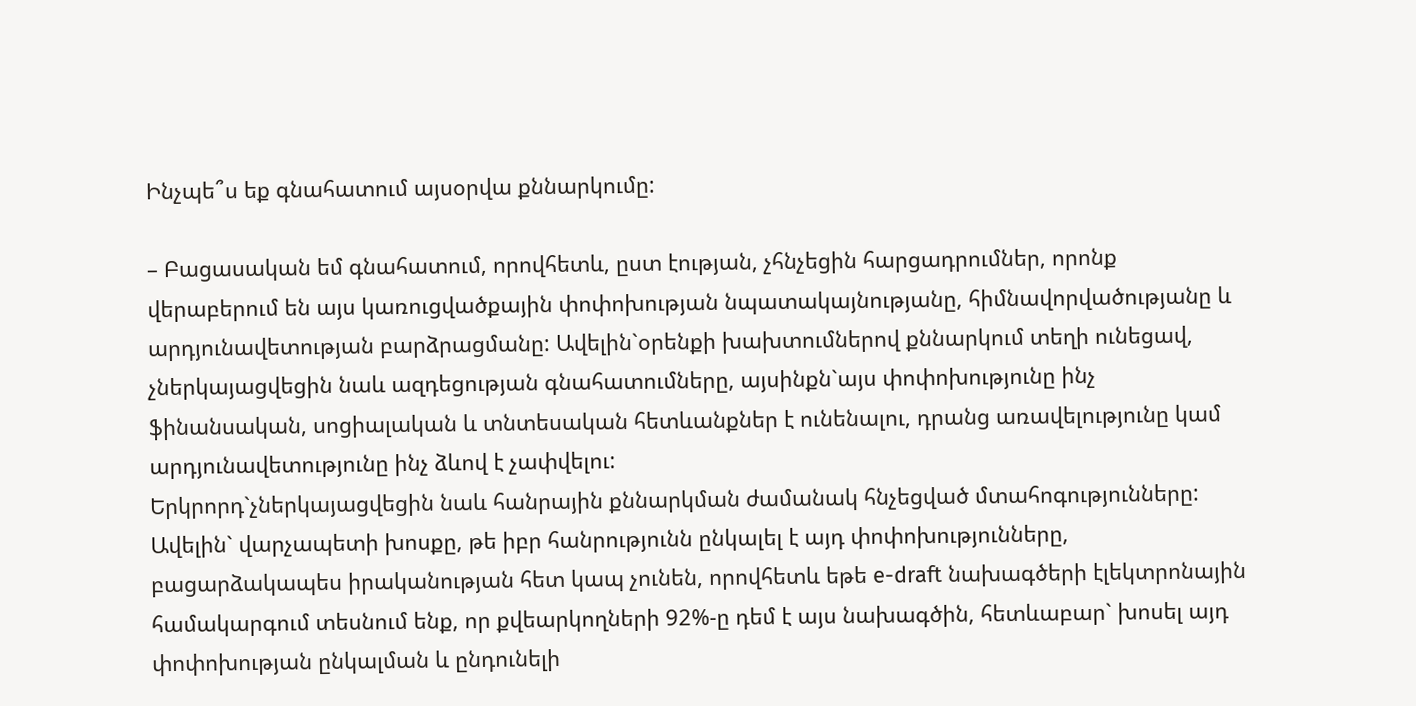Ինչպե՞ս եք գնահատում այսօրվա քննարկումը:

– Բացասական եմ գնահատում, որովհետև, ըստ էության, չհնչեցին հարցադրումներ, որոնք վերաբերում են այս կառուցվածքային փոփոխության նպատակայնությանը, հիմնավորվածությանը և արդյունավետության բարձրացմանը: Ավելին`օրենքի խախտումներով քննարկում տեղի ունեցավ, չներկայացվեցին նաև ազդեցության գնահատումները, այսինքն`այս փոփոխությունը ինչ ֆինանսական, սոցիալական և տնտեսական հետևանքներ է ունենալու, դրանց առավելությունը կամ արդյունավետությունը ինչ ձևով է չափվելու:
Երկրորդ`չներկայացվեցին նաև հանրային քննարկման ժամանակ հնչեցված մտահոգությունները: Ավելին` վարչապետի խոսքը, թե իբր հանրությունն ընկալել է այդ փոփոխությունները, բացարձակապես իրականության հետ կապ չունեն, որովհետև եթե e-draft նախագծերի էլեկտրոնային համակարգում տեսնում ենք, որ քվեարկողների 92%-ը դեմ է այս նախագծին, հետևաբար` խոսել այդ փոփոխության ընկալման և ընդունելի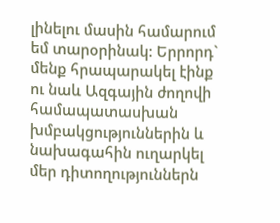լինելու մասին համարում եմ տարօրինակ: Երրորդ` մենք հրապարակել էինք ու նաև Ազգային ժողովի համապատասխան խմբակցություններին և նախագահին ուղարկել մեր դիտողություններն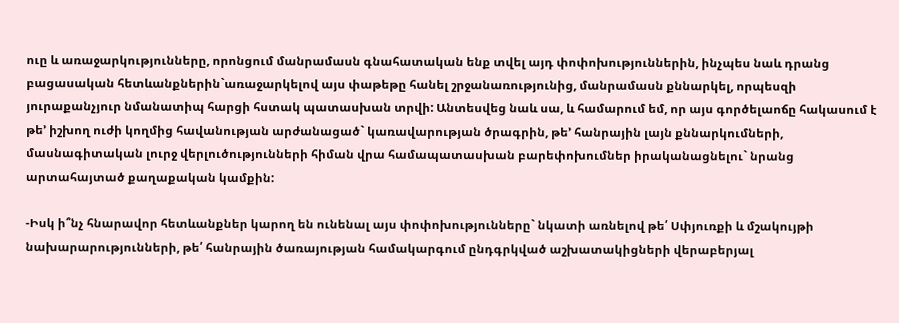ուը և առաջարկությունները, որոնցում մանրամասն գնահատական ենք տվել այդ փոփոխություններին, ինչպես նաև դրանց բացասական հետևանքներին`առաջարկելով այս փաթեթը հանել շրջանառությունից, մանրամասն քննարկել, որպեսզի յուրաքանչյուր նմանատիպ հարցի հստակ պատասխան տրվի: Անտեսվեց նաև սա, և համարում եմ, որ այս գործելաոճը հակասում է թե’ իշխող ուժի կողմից հավանության արժանացած` կառավարության ծրագրին, թե’ հանրային լայն քննարկումների, մասնագիտական լուրջ վերլուծությունների հիման վրա համապատասխան բարեփոխումներ իրականացնելու` նրանց արտահայտած քաղաքական կամքին:

-Իսկ ի՞նչ հնարավոր հետևանքներ կարող են ունենալ այս փոփոխությունները` նկատի առնելով թե՛ Սփյուռքի և մշակույթի նախարարությունների, թե՛ հանրային ծառայության համակարգում ընդգրկված աշխատակիցների վերաբերյալ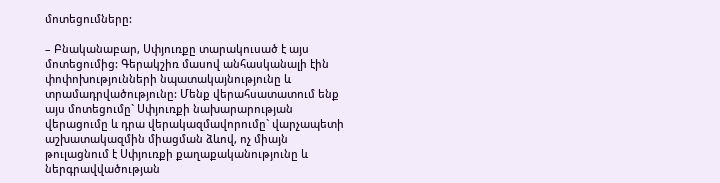մոտեցումները:

– Բնականաբար, Սփյուռքը տարակուսած է այս մոտեցումից: Գերակշիռ մասով անհասկանալի էին փոփոխությունների նպատակայնությունը և տրամադրվածությունը: Մենք վերահսատատում ենք այս մոտեցումը` Սփյուռքի նախարարության վերացումը և դրա վերակազմավորումը` վարչապետի աշխատակազմին միացման ձևով, ոչ միայն թուլացնում է Սփյուռքի քաղաքականությունը և ներգրավվածության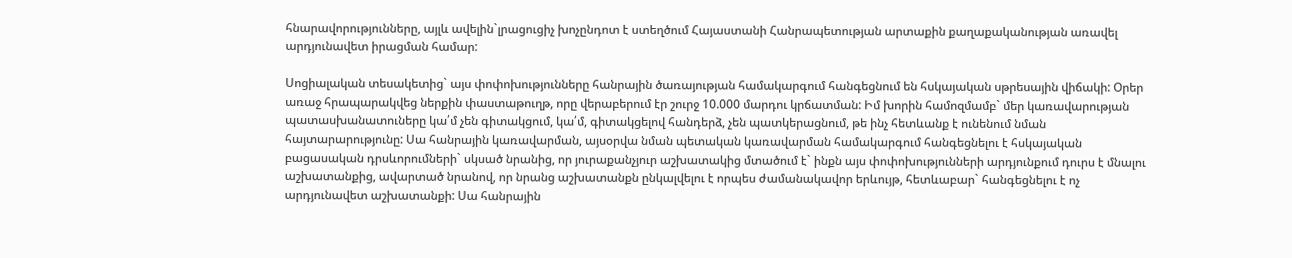հնարավորությունները, այլև ավելին`լրացուցիչ խոչընդոտ է ստեղծում Հայաստանի Հանրապետության արտաքին քաղաքականության առավել արդյունավետ իրացման համար:

Սոցիալական տեսակետից` այս փոփոխությունները հանրային ծառայության համակարգում հանգեցնում են հսկայական սթրեսային վիճակի: Օրեր առաջ հրապարակվեց ներքին փաստաթուղթ, որը վերաբերում էր շուրջ 10.000 մարդու կրճատման: Իմ խորին համոզմամբ` մեր կառավարության պատասխանատուները կա՛մ չեն գիտակցում, կա՛մ, գիտակցելով հանդերձ, չեն պատկերացնում, թե ինչ հետևանք է ունենում նման հայտարարությունը: Սա հանրային կառավարման, այսօրվա նման պետական կառավարման համակարգում հանգեցնելու է հսկայական բացասական դրսևորումների` սկսած նրանից, որ յուրաքանչյուր աշխատակից մտածում է` ինքն այս փոփոխությունների արդյունքում դուրս է մնալու աշխատանքից, ավարտած նրանով, որ նրանց աշխատանքն ընկալվելու է որպես ժամանակավոր երևույթ, հետևաբար` հանգեցնելու է ոչ արդյունավետ աշխատանքի: Սա հանրային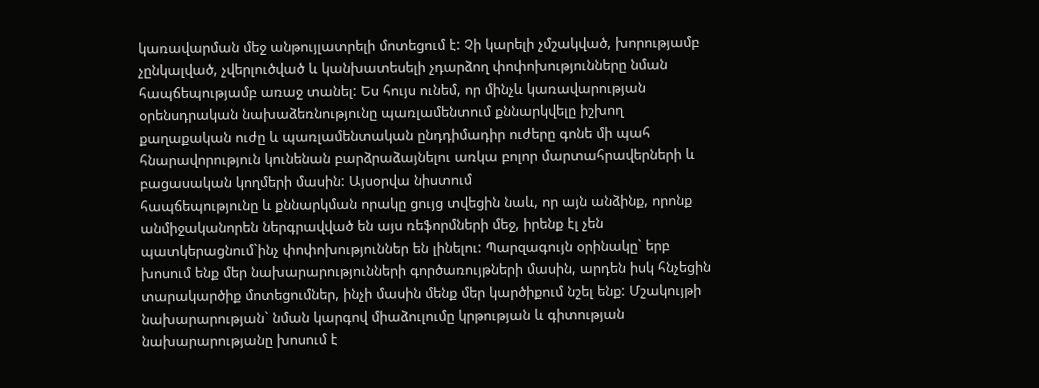կառավարման մեջ անթույլատրելի մոտեցում է: Չի կարելի չմշակված, խորությամբ չընկալված, չվերլուծված և կանխատեսելի չդարձող փոփոխությունները նման հապճեպությամբ առաջ տանել: Ես հույս ունեմ, որ մինչև կառավարության օրենսդրական նախաձեռնությունը պառլամենտում քննարկվելը իշխող քաղաքական ուժը և պառլամենտական ընդդիմադիր ուժերը գոնե մի պահ հնարավորություն կունենան բարձրաձայնելու առկա բոլոր մարտահրավերների և բացասական կողմերի մասին: Այսօրվա նիստում
հապճեպությունը և քննարկման որակը ցույց տվեցին նաև, որ այն անձինք, որոնք անմիջականորեն ներգրավված են այս ռեֆորմների մեջ, իրենք էլ չեն պատկերացնում`ինչ փոփոխություններ են լինելու: Պարզագույն օրինակը` երբ խոսում ենք մեր նախարարությունների գործառույթների մասին, արդեն իսկ հնչեցին տարակարծիք մոտեցումներ, ինչի մասին մենք մեր կարծիքում նշել ենք: Մշակույթի նախարարության` նման կարգով միաձուլումը կրթության և գիտության նախարարությանը խոսում է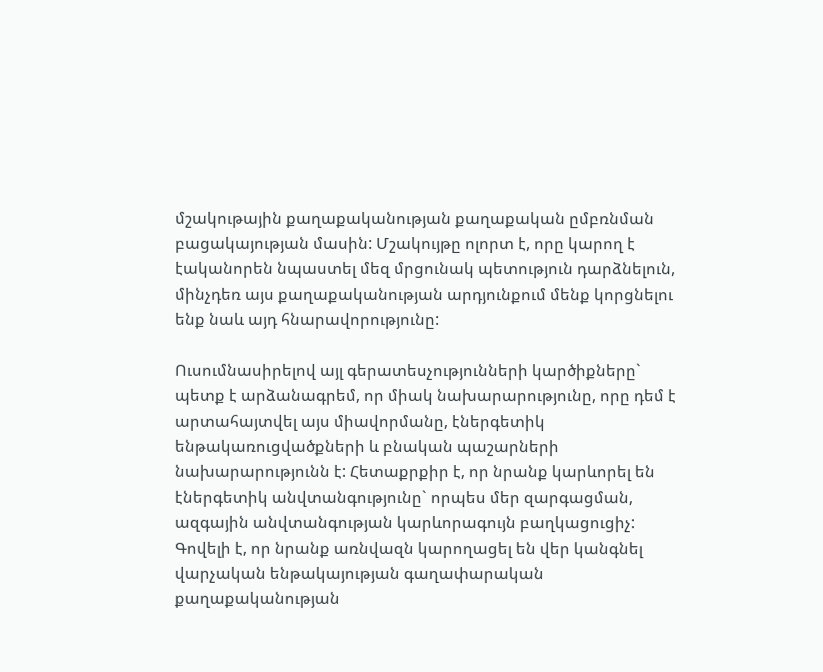մշակութային քաղաքականության քաղաքական ըմբռնման բացակայության մասին: Մշակույթը ոլորտ է, որը կարող է էականորեն նպաստել մեզ մրցունակ պետություն դարձնելուն, մինչդեռ այս քաղաքականության արդյունքում մենք կորցնելու ենք նաև այդ հնարավորությունը:

Ուսումնասիրելով այլ գերատեսչությունների կարծիքները` պետք է արձանագրեմ, որ միակ նախարարությունը, որը դեմ է արտահայտվել այս միավորմանը, էներգետիկ ենթակառուցվածքների և բնական պաշարների նախարարությունն է: Հետաքրքիր է, որ նրանք կարևորել են էներգետիկ անվտանգությունը` որպես մեր զարգացման, ազգային անվտանգության կարևորագույն բաղկացուցիչ: Գովելի է, որ նրանք առնվազն կարողացել են վեր կանգնել վարչական ենթակայության գաղափարական քաղաքականության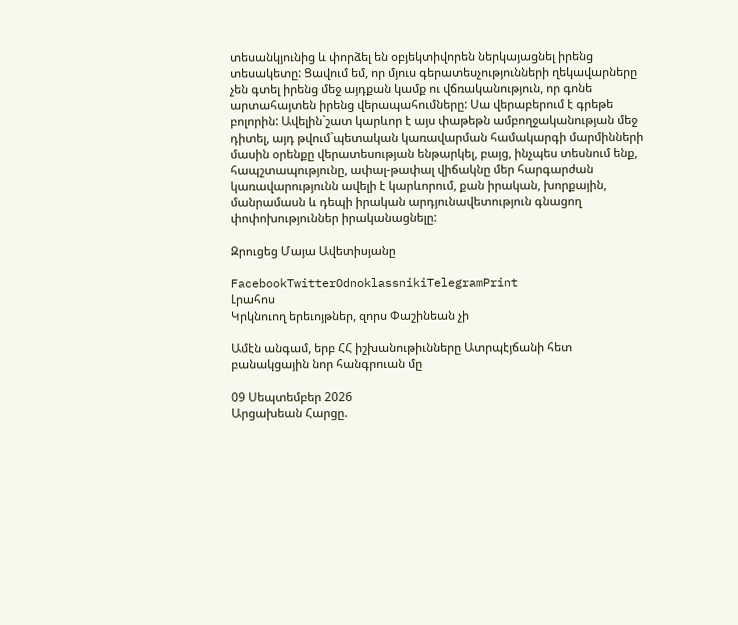տեսանկյունից և փորձել են օբյեկտիվորեն ներկայացնել իրենց տեսակետը: Ցավում եմ, որ մյուս գերատեսչությունների ղեկավարները չեն գտել իրենց մեջ այդքան կամք ու վճռականություն, որ գոնե արտահայտեն իրենց վերապահումները: Սա վերաբերում է գրեթե բոլորին: Ավելին`շատ կարևոր է այս փաթեթն ամբողջականության մեջ դիտել, այդ թվում`պետական կառավարման համակարգի մարմինների մասին օրենքը վերատեսության ենթարկել, բայց, ինչպես տեսնում ենք, հապշտապությունը, ափալ-թափալ վիճակնը մեր հարգարժան կառավարությունն ավելի է կարևորում, քան իրական, խորքային, մանրամասն և դեպի իրական արդյունավետություն գնացող փոփոխություններ իրականացնելը:

Զրուցեց Մայա Ավետիսյանը

FacebookTwitterOdnoklassnikiTelegramPrint
Լրահոս
Կրկնուող երեւոյթներ, զորս Փաշինեան չի

Ամէն անգամ, երբ ՀՀ իշխանութիւնները Ատրպէյճանի հետ բանակցային նոր հանգրուան մը

09 Սեպտեմբեր 2026
Արցախեան Հարցը.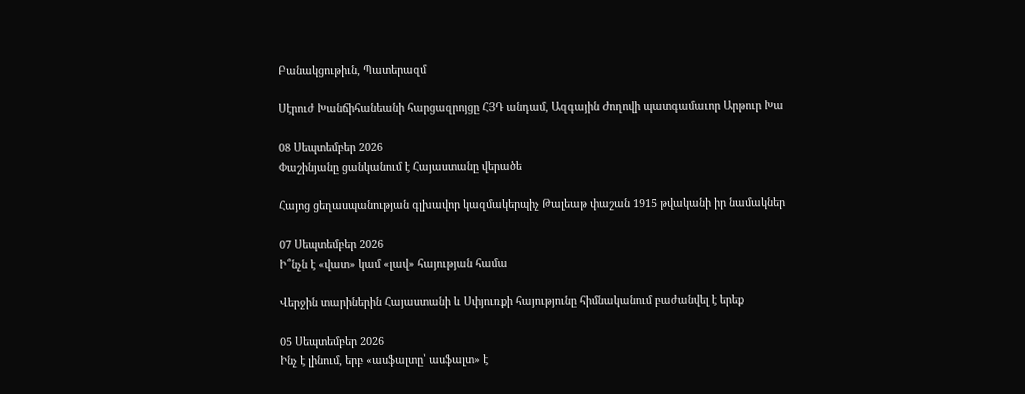Բանակցութիւն, Պատերազմ

Սէրուժ Խանճիհանեանի հարցազրոյցը ՀՅԴ անդամ, Ազգային Ժողովի պատգամաւոր Արթուր Խա

08 Սեպտեմբեր 2026
Փաշինյանը ցանկանում է Հայաստանը վերածե

Հայոց ցեղասպանության գլխավոր կազմակերպիչ Թալեաթ փաշան 1915 թվականի իր նամակներ

07 Սեպտեմբեր 2026
Ի՞նչն է «վատ» կամ «լավ» հայության համա

Վերջին տարիներին Հայաստանի և Սփյուռքի հայությունը հիմնականում բաժանվել է երեք

05 Սեպտեմբեր 2026
Ինչ է լինում, երբ «ասֆալտը՝ ասֆալտ» է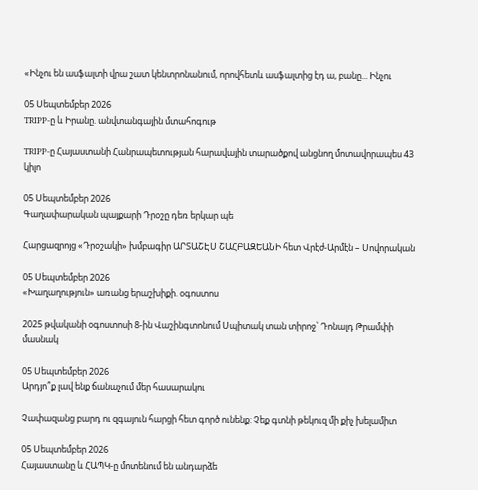«Ինչու են ասֆալտի վրա շատ կենտրոնանում, որովհետև ասֆալտից էդ ա, բանը... Ինչու

05 Սեպտեմբեր 2026
TRIPP-ը և Իրանը. անվտանգային մտահոգութ

TRIPP-ը Հայաստանի Հանրապետության հարավային տարածքով անցնող մոտավորապես 43 կիլո

05 Սեպտեմբեր 2026
Գաղափարական պայքարի Դրօշը դեռ երկար պե

Հարցազրոյց «Դրօշակի» խմբագիր ԱՐՏԱՇԷՍ ՇԱՀԲԱԶԵԱՆԻ հետ Վրէժ-Արմէն – Սովորական

05 Սեպտեմբեր 2026
«Խաղաղություն» առանց երաշխիքի. օգոստոս

2025 թվականի օգոստոսի 8-ին Վաշինգտոնում Սպիտակ տան տիրոջ՝ Դոնալդ Թրամփի մասնակ

05 Սեպտեմբեր 2026
Արդյո՞ք լավ ենք ճանաչում մեր հասարակու

Չափազանց բարդ ու զգայուն հարցի հետ գործ ունենք: Չեք գտնի թեկուզ մի քիչ խելամիտ

05 Սեպտեմբեր 2026
Հայաստանը և ՀԱՊԿ-ը մոտենում են անդարձե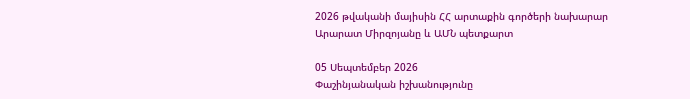2026 թվականի մայիսին ՀՀ արտաքին գործերի նախարար Արարատ Միրզոյանը և ԱՄՆ պետքարտ

05 Սեպտեմբեր 2026
Փաշինյանական իշխանությունը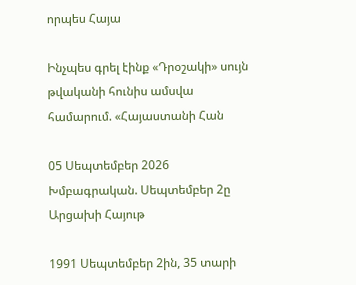որպես Հայա

Ինչպես գրել էինք «Դրօշակի» սույն թվականի հունիս ամսվա համարում. «Հայաստանի Հան

05 Սեպտեմբեր 2026
Խմբագրական. Սեպտեմբեր 2ը Արցախի Հայութ

1991 Սեպտեմբեր 2ին, 35 տարի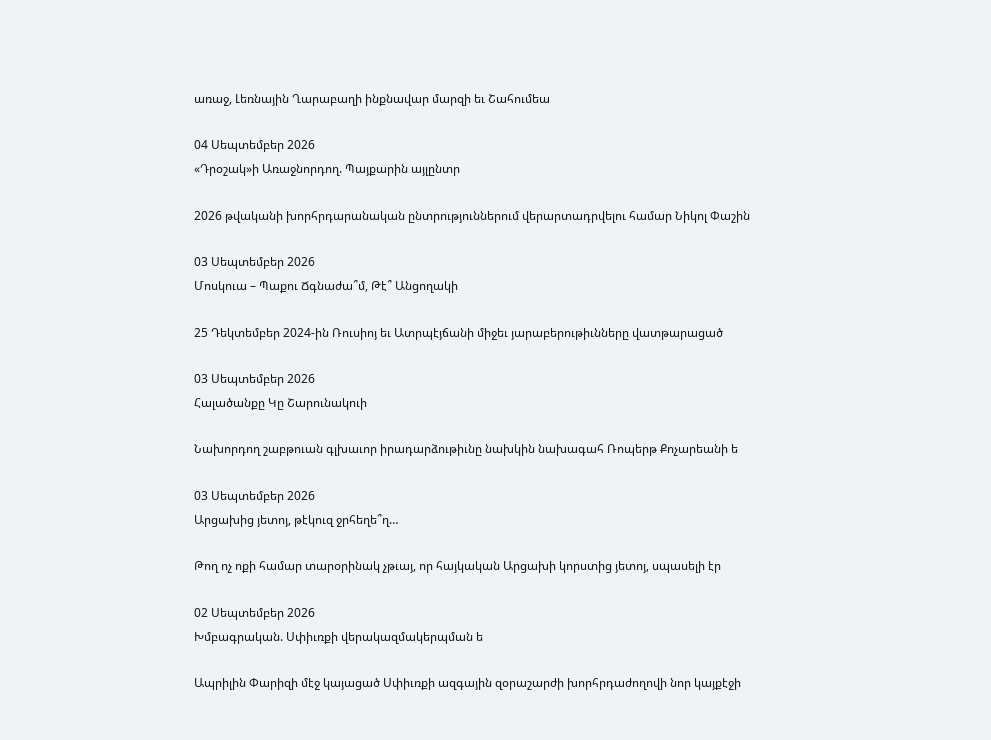առաջ, Լեռնային Ղարաբաղի ինքնավար մարզի եւ Շահումեա

04 Սեպտեմբեր 2026
«Դրօշակ»ի Առաջնորդող. Պայքարին այլընտր

2026 թվականի խորհրդարանական ընտրություններում վերարտադրվելու համար Նիկոլ Փաշին

03 Սեպտեմբեր 2026
Մոսկուա – Պաքու Ճգնաժա՞մ, Թէ՞ Անցողակի

25 Դեկտեմբեր 2024-ին Ռուսիոյ եւ Ատրպէյճանի միջեւ յարաբերութիւնները վատթարացած

03 Սեպտեմբեր 2026
Հալածանքը Կը Շարունակուի

Նախորդող շաբթուան գլխաւոր իրադարձութիւնը նախկին նախագահ Ռոպերթ Քոչարեանի ե

03 Սեպտեմբեր 2026
Արցախից յետոյ, թէկուզ ջրհեղե՞ղ…

Թող ոչ ոքի համար տարօրինակ չթւայ, որ հայկական Արցախի կորստից յետոյ, սպասելի էր

02 Սեպտեմբեր 2026
Խմբագրական. Սփիւռքի վերակազմակերպման ե

Ապրիլին Փարիզի մէջ կայացած Սփիւռքի ազգային զօրաշարժի խորհրդաժողովի նոր կայքէջի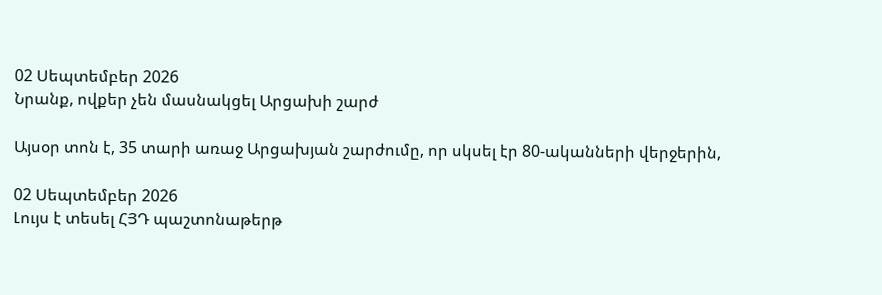02 Սեպտեմբեր 2026
Նրանք, ովքեր չեն մասնակցել Արցախի շարժ

Այսօր տոն է, 35 տարի առաջ Արցախյան շարժումը, որ սկսել էր 80-ականների վերջերին,

02 Սեպտեմբեր 2026
Լույս է տեսել ՀՅԴ պաշտոնաթերթ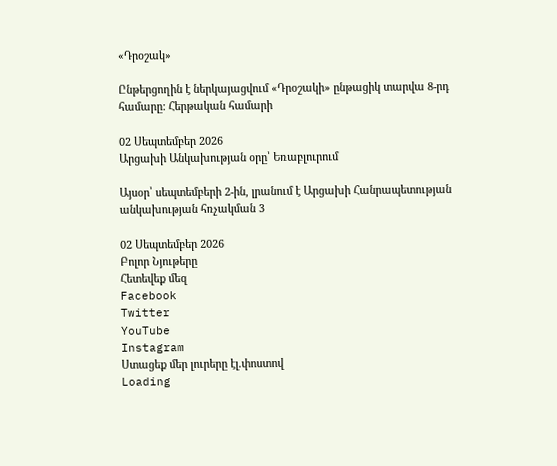«Դրօշակ»

Ընթերցողին է ներկայացվում «Դրօշակի» ընթացիկ տարվա 8-րդ համարը: Հերթական համարի

02 Սեպտեմբեր 2026
Արցախի Անկախության օրը՝ Եռաբլուրում

Այսօր՝ սեպտեմբերի 2-ին, լրանում է Արցախի Հանրապետության անկախության հռչակման 3

02 Սեպտեմբեր 2026
Բոլոր Նյութերը
Հետեվեք մեզ
Facebook
Twitter
YouTube
Instagram
Ստացեք մեր լուրերը էլ.փոստով
Loading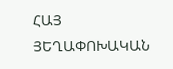ՀԱՅ ՅԵՂԱՓՈԽԱԿԱՆ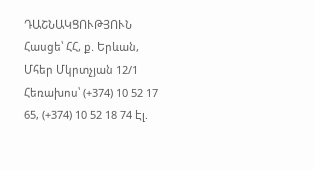ԴԱՇՆԱԿՑՈՒԹՅՈՒՆ Հասցե՝ ՀՀ, ք. Երևան, Մհեր Մկրտչյան 12/1 Հեռախոս՝ (+374) 10 52 17 65, (+374) 10 52 18 74 Էլ.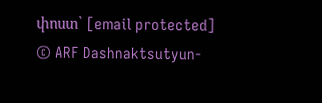փոստ՝ [email protected]
© ARF Dashnaktsutyun-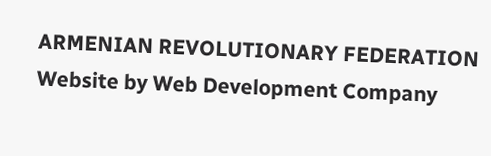ARMENIAN REVOLUTIONARY FEDERATION Website by Web Development Company